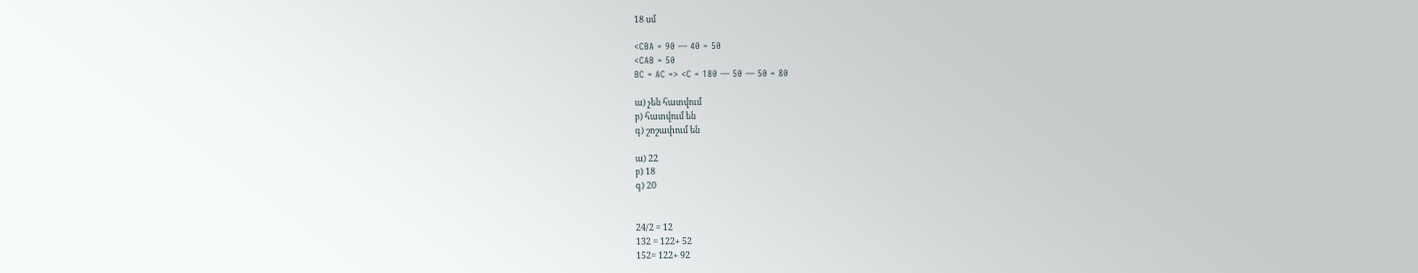18 սմ

<CBA = 90 — 40 = 50
<CAB = 50
BC = AC => <C = 180 — 50 — 50 = 80

ա) չեն հատվում
բ) հատվում են
գ) շոշափում են

ա) 22
բ) 18
գ) 20


24/2 = 12
132 = 122+ 52
152= 122+ 92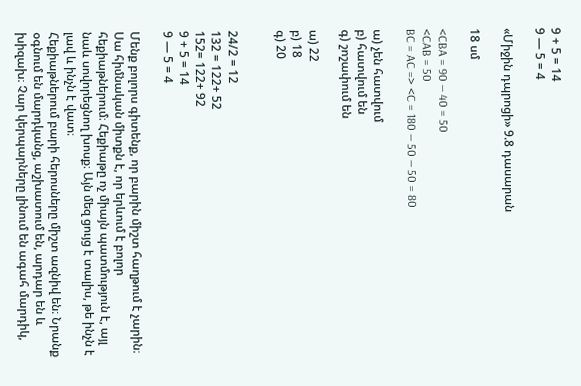9 + 5 = 14
9 — 5 = 4

«Միջին դպրոցի» 9.8 դասարան

18 սմ

<CBA = 90 — 40 = 50
<CAB = 50
BC = AC => <C = 180 — 50 — 50 = 80

ա) չեն հատվում
բ) հատվում են
գ) շոշափում են

ա) 22
բ) 18
գ) 20


24/2 = 12
132 = 122+ 52
152= 122+ 92
9 + 5 = 14
9 — 5 = 4

Մենք բոլորս գիտենք, որ բարին միշտ հաղթում է չարին։ Սա հիմնական միտքն է, որ երևում է բոլոր հեքիաթներում։ Հեքիաթը ոչ միայն պատմություն է, այլ նաև սովորեցնող խոսք։ Այն մեզ ցույց է տալիս, թե ինչն է լավ և ինչն է վատ։
Հեքիաթներում բարի հերոսները միշտ ազնիվ են։ Նրանք օգնում են մարդկանց, աշխատում են, արդար են և խիզախ։ Չար կերպարները լինում են ագահ մարդիկ,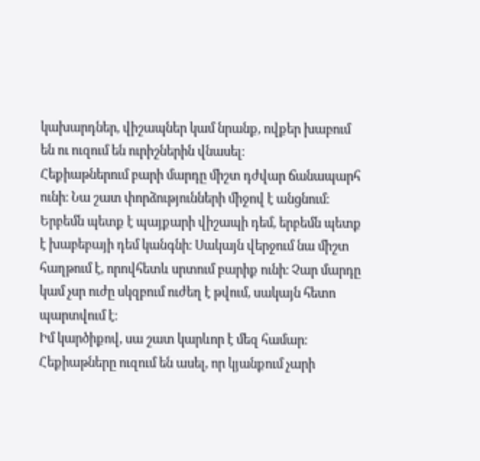կախարդներ, վիշապներ կամ նրանք, ովքեր խաբում են ու ուզում են ուրիշներին վնասել։
Հեքիաթներում բարի մարդը միշտ դժվար ճանապարհ ունի։ Նա շատ փորձությունների միջով է անցնում։ Երբեմն պետք է պայքարի վիշապի դեմ, երբեմն պետք է խաբեբայի դեմ կանգնի։ Սակայն վերջում նա միշտ հաղթում է, որովհետև սրտում բարիք ունի։ Չար մարդը կամ չսր ուժը սկզբում ուժեղ է թվում, սակայն հետո պարտվում է։
Իմ կարծիքով, սա շատ կարևոր է մեզ համար։ Հեքիաթները ուզում են ասել, որ կյանքում չարի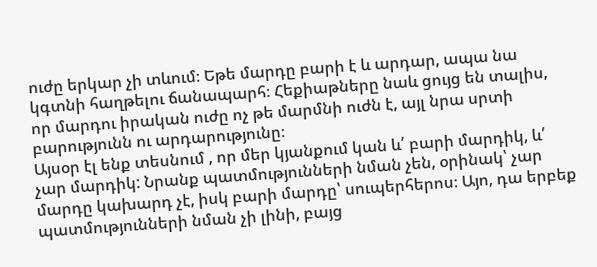ուժը երկար չի տևում։ Եթե մարդը բարի է և արդար, ապա նա կգտնի հաղթելու ճանապարհ։ Հեքիաթները նաև ցույց են տալիս, որ մարդու իրական ուժը ոչ թե մարմնի ուժն է, այլ նրա սրտի բարությունն ու արդարությունը։
Այսօր էլ ենք տեսնում , որ մեր կյանքում կան և՛ բարի մարդիկ, և՛ չար մարդիկ: Նրանք պատմությունների նման չեն, օրինակ՝ չար մարդը կախարդ չէ, իսկ բարի մարդը՝ սուպերհերոս։ Այո, դա երբեք պատմությունների նման չի լինի, բայց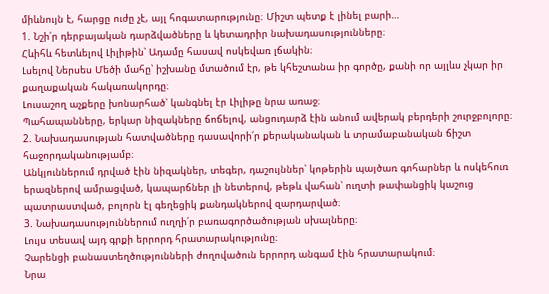միևնույն է, հարցը ուժը չէ, այլ հոգատարությունը։ Միշտ պետք է լինել բարի…
1. Նշի՛ր դերբայական դարձվածները և կետադրիր նախադասությունները։
Հևիհև հետևելով Լիլիթին՝ Ադամը հասավ ոսկեվառ լճակին։
Լսելով Ներսես Մեծի մահը՝ իշխանը մտածում էր, թե կհեշտանա իր գործը, քանի որ այլևս չկար իր քաղաքական հակառակորդը։
Լուսաշող աչքերը խոնարհած՝ կանգնել էր Լիլիթը նրա առաջ։
Պահապանները, երկար նիզակները ճոճելով, անցուդարձ էին անում ավերակ բերդերի շուրջբոլորը։
2. Նախադասության հատվածները դասավորի՛ր քերականական և տրամաբանական ճիշտ հաջորդականությամբ։
Անկյուններում դրված էին նիզակներ, տեգեր, դաշույններ՝ կոթերին պայծառ գոհարներ և ոսկեհուռ երազներով ամրացված, կապարճներ լի նետերով, թեթև վահան՝ ուղտի թափանցիկ կաշուց պատրաստված, բոլորն էլ գեղեցիկ քանդակներով զարդարված։
3. Նախադասություններում ուղղի՛ր բառագործածության սխալները։
Լույս տեսավ այդ գրքի երրորդ հրատարակությունը։
Չարենցի բանաստեղծությունների ժողովածուն երրորդ անգամ էին հրատարակում։
Նրա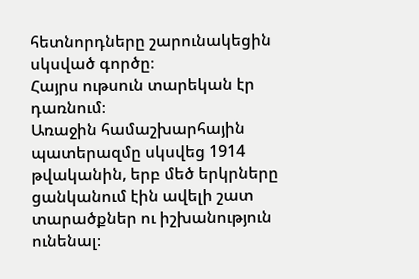հետնորդները շարունակեցին սկսված գործը։
Հայրս ութսուն տարեկան էր դառնում։
Առաջին համաշխարհային պատերազմը սկսվեց 1914 թվականին, երբ մեծ երկրները ցանկանում էին ավելի շատ տարածքներ ու իշխանություն ունենալ։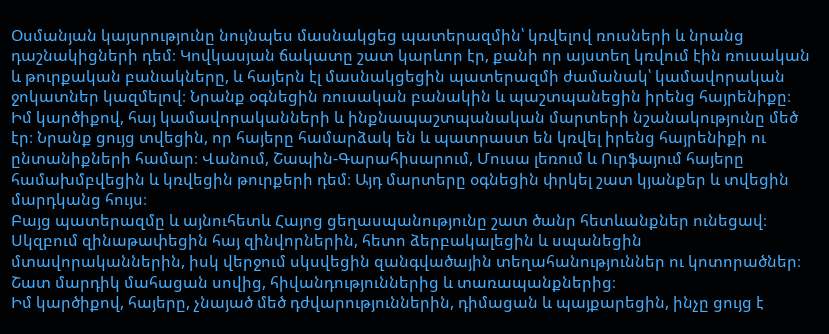Օսմանյան կայսրությունը նույնպես մասնակցեց պատերազմին՝ կռվելով ռուսների և նրանց դաշնակիցների դեմ։ Կովկասյան ճակատը շատ կարևոր էր, քանի որ այստեղ կռվում էին ռուսական և թուրքական բանակները, և հայերն էլ մասնակցեցին պատերազմի ժամանակ՝ կամավորական ջոկատներ կազմելով։ Նրանք օգնեցին ռուսական բանակին և պաշտպանեցին իրենց հայրենիքը։
Իմ կարծիքով, հայ կամավորականների և ինքնապաշտպանական մարտերի նշանակությունը մեծ էր։ Նրանք ցույց տվեցին, որ հայերը համարձակ են և պատրաստ են կռվել իրենց հայրենիքի ու ընտանիքների համար։ Վանում, Շապին-Գարահիսարում, Մուսա լեռում և Ուրֆայում հայերը համախմբվեցին և կռվեցին թուրքերի դեմ։ Այդ մարտերը օգնեցին փրկել շատ կյանքեր և տվեցին մարդկանց հույս։
Բայց պատերազմը և այնուհետև Հայոց ցեղասպանությունը շատ ծանր հետևանքներ ունեցավ։ Սկզբում զինաթափեցին հայ զինվորներին, հետո ձերբակալեցին և սպանեցին մտավորականներին, իսկ վերջում սկսվեցին զանգվածային տեղահանություններ ու կոտորածներ։ Շատ մարդիկ մահացան սովից, հիվանդություններից և տառապանքներից։
Իմ կարծիքով, հայերը, չնայած մեծ դժվարություններին, դիմացան և պայքարեցին, ինչը ցույց է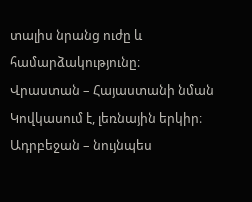տալիս նրանց ուժը և համարձակությունը։
Վրաստան – Հայաստանի նման Կովկասում է, լեռնային երկիր։
Ադրբեջան – նույնպես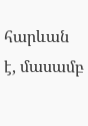հարևան է, մասամբ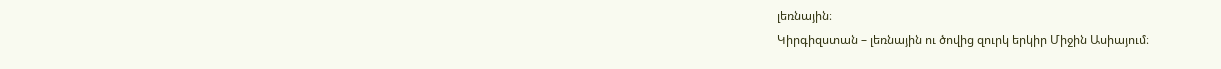լեռնային։
Կիրգիզստան – լեռնային ու ծովից զուրկ երկիր Միջին Ասիայում։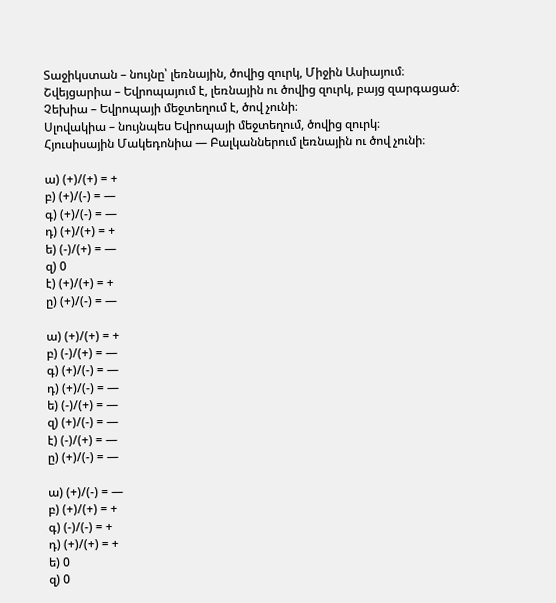Տաջիկստան – նույնը՝ լեռնային, ծովից զուրկ, Միջին Ասիայում։
Շվեյցարիա – Եվրոպայում է, լեռնային ու ծովից զուրկ, բայց զարգացած։
Չեխիա – Եվրոպայի մեջտեղում է, ծով չունի։
Սլովակիա – նույնպես Եվրոպայի մեջտեղում, ծովից զուրկ։
Հյուսիսային Մակեդոնիա — Բալկաններում լեռնային ու ծով չունի։

ա) (+)/(+) = +
բ) (+)/(-) = —
գ) (+)/(-) = —
դ) (+)/(+) = +
ե) (-)/(+) = —
զ) 0
է) (+)/(+) = +
ը) (+)/(-) = —

ա) (+)/(+) = +
բ) (-)/(+) = —
գ) (+)/(-) = —
դ) (+)/(-) = —
ե) (-)/(+) = —
զ) (+)/(-) = —
է) (-)/(+) = —
ը) (+)/(-) = —

ա) (+)/(-) = —
բ) (+)/(+) = +
գ) (-)/(-) = +
դ) (+)/(+) = +
ե) 0
զ) 0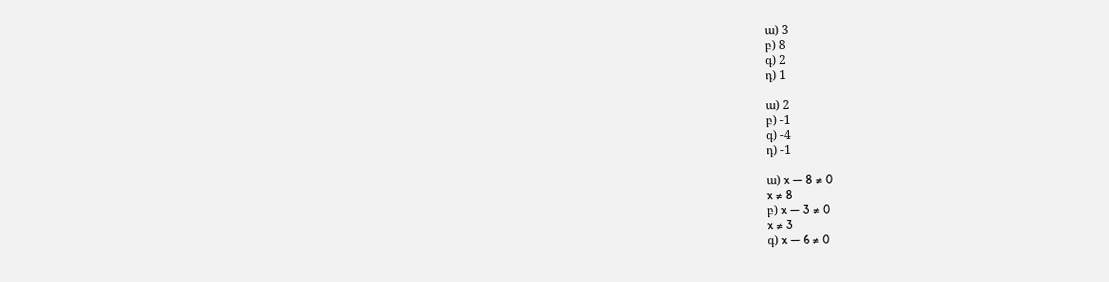ա) 3
բ) 8
գ) 2
դ) 1

ա) 2
բ) -1
գ) -4
դ) -1

ա) x — 8 ≠ 0
x ≠ 8
բ) x — 3 ≠ 0
x ≠ 3
գ) x — 6 ≠ 0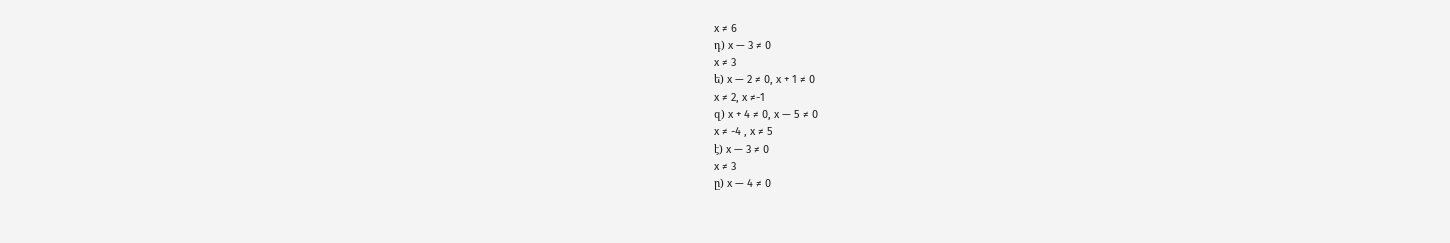x ≠ 6
դ) x — 3 ≠ 0
x ≠ 3
ե) x — 2 ≠ 0, x + 1 ≠ 0
x ≠ 2, x ≠-1
զ) x + 4 ≠ 0, x — 5 ≠ 0
x ≠ -4 , x ≠ 5
է) x — 3 ≠ 0
x ≠ 3
ը) x — 4 ≠ 0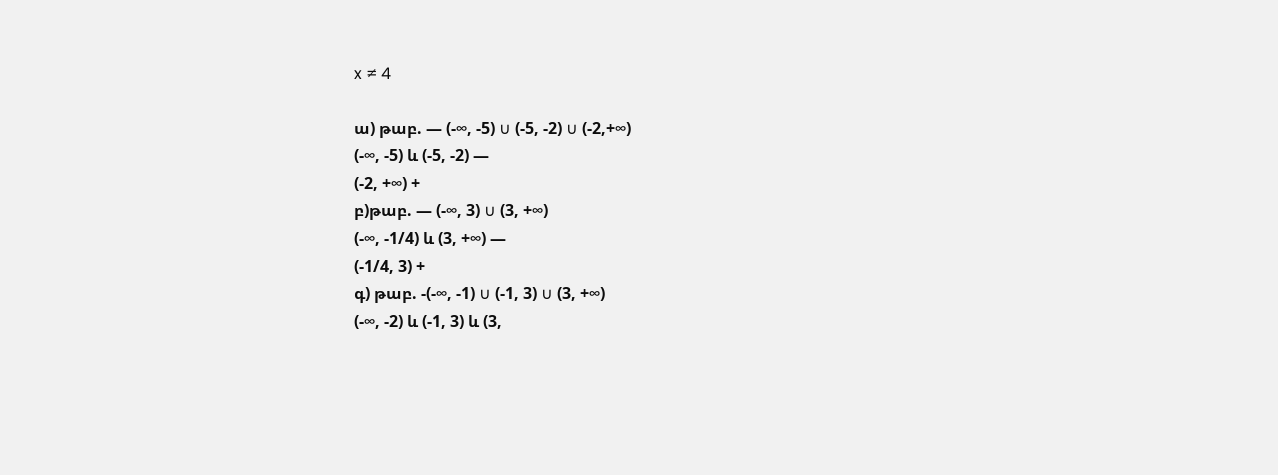x ≠ 4

ա) թաբ. — (-∞, -5) ∪ (-5, -2) ∪ (-2,+∞)
(-∞, -5) և (-5, -2) —
(-2, +∞) +
բ)թաբ. — (-∞, 3) ∪ (3, +∞)
(-∞, -1/4) և (3, +∞) —
(-1/4, 3) +
գ) թաբ. -(-∞, -1) ∪ (-1, 3) ∪ (3, +∞)
(-∞, -2) և (-1, 3) և (3,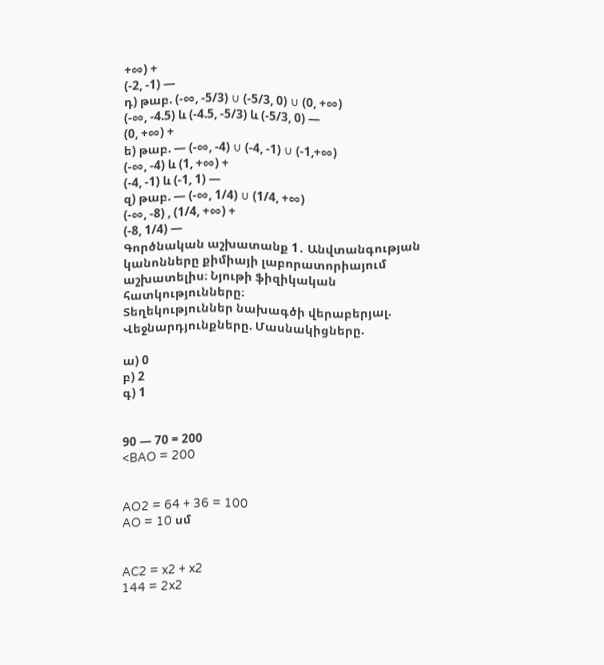+∞) +
(-2, -1) —
դ) թաբ. (-∞, -5/3) ∪ (-5/3, 0) ∪ (0, +∞)
(-∞, -4.5) և (-4.5, -5/3) և (-5/3, 0) —
(0, +∞) +
ե) թաբ. — (-∞, -4) ∪ (-4, -1) ∪ (-1,+∞)
(-∞, -4) և (1, +∞) +
(-4, -1) և (-1, 1) —
զ) թաբ. — (-∞, 1/4) ∪ (1/4, +∞)
(-∞, -8) , (1/4, +∞) +
(-8, 1/4) —
Գործնական աշխատանք 1․ Անվտանգության կանոնները քիմիայի լաբորատորիայում աշխատելիս։ Նյութի ֆիզիկական հատկությունները։
Տեղեկություններ նախագծի վերաբերյալ.
Վեջնարդյունքները. Մասնակիցները.

ա) 0
բ) 2
գ) 1


90 — 70 = 200
<BAO = 200


AO2 = 64 + 36 = 100
AO = 10 սմ


AC2 = x2 + x2
144 = 2x2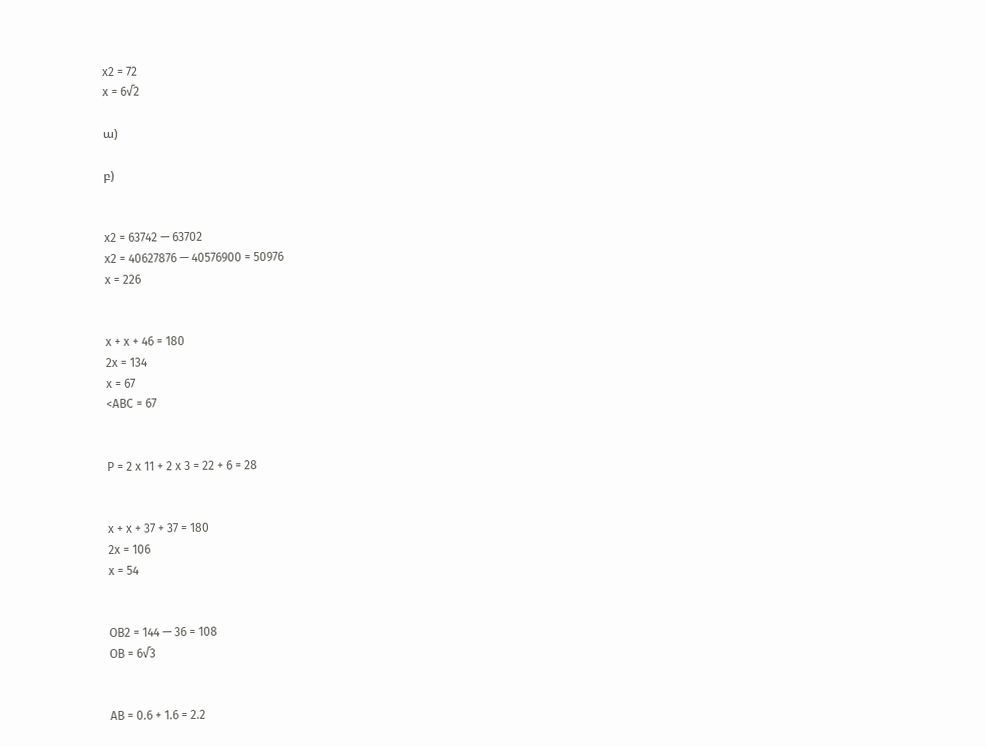x2 = 72
x = 6√2

ա)

բ)


x2 = 63742 — 63702
x2 = 40627876 — 40576900 = 50976
x = 226


x + x + 46 = 180
2x = 134
x = 67
<ABC = 67


P = 2 x 11 + 2 x 3 = 22 + 6 = 28


x + x + 37 + 37 = 180
2x = 106
x = 54


OB2 = 144 — 36 = 108
OB = 6√3


AB = 0.6 + 1.6 = 2.2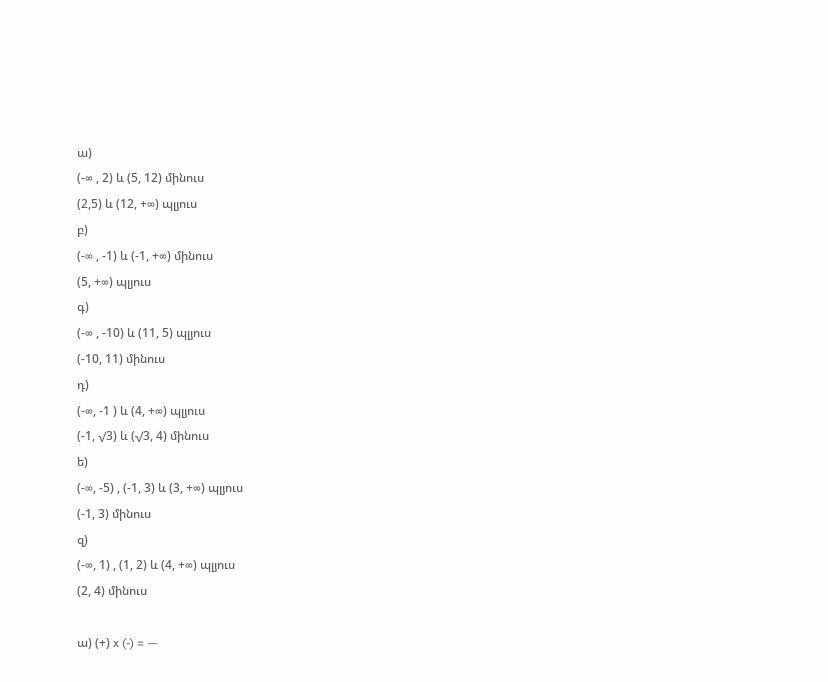ա)
(-∞ , 2) և (5, 12) մինուս
(2,5) և (12, +∞) պլյուս
բ)
(-∞ , -1) և (-1, +∞) մինուս
(5, +∞) պլյուս
գ)
(-∞ , -10) և (11, 5) պլյուս
(-10, 11) մինուս
դ)
(-∞, -1 ) և (4, +∞) պլյուս
(-1, √3) և (√3, 4) մինուս
ե)
(-∞, -5) , (-1, 3) և (3, +∞) պլյուս
(-1, 3) մինուս
զ)
(-∞, 1) , (1, 2) և (4, +∞) պլյուս
(2, 4) մինուս

ա) (+) x (-) = —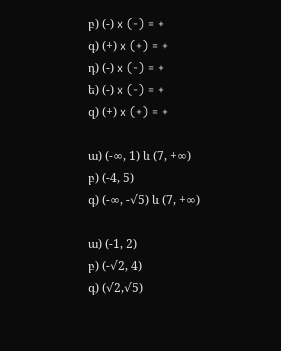բ) (-) x (-) = +
գ) (+) x (+) = +
դ) (-) x (-) = +
ե) (-) x (-) = +
զ) (+) x (+) = +

ա) (-∞, 1) և (7, +∞)
բ) (-4, 5)
գ) (-∞, -√5) և (7, +∞)

ա) (-1, 2)
բ) (-√2, 4)
գ) (√2,√5)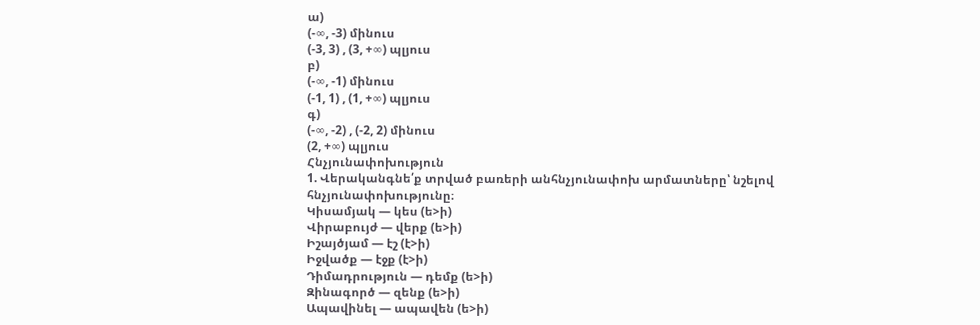ա)
(-∞, -3) մինուս
(-3, 3) , (3, +∞) պլյուս
բ)
(-∞, -1) մինուս
(-1, 1) , (1, +∞) պլյուս
գ)
(-∞, -2) , (-2, 2) մինուս
(2, +∞) պլյուս
Հնչյունափոխություն
1. Վերականգնե՛ք տրված բառերի անհնչյունափոխ արմատները՝ նշելով հնչյունափոխությունը։
Կիսամյակ — կես (ե>ի)
Վիրաբույժ — վերք (ե>ի)
Իշայծյամ — էշ (է>ի)
Իջվածք — էջք (է>ի)
Դիմադրություն — դեմք (ե>ի)
Զինագործ — զենք (ե>ի)
Ապավինել — ապավեն (ե>ի)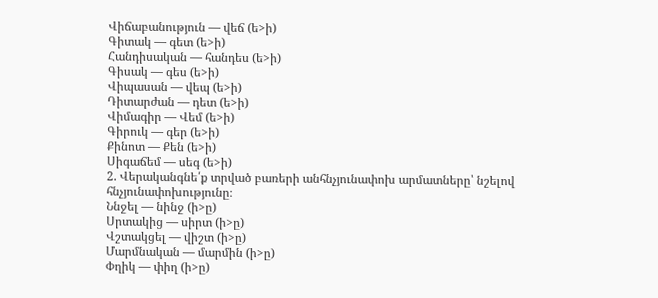Վիճաբանություն — վեճ (ե>ի)
Գիտակ — գետ (ե>ի)
Հանդիսական — հանդես (ե>ի)
Գիսակ — գես (ե>ի)
Վիպասան — վեպ (ե>ի)
Դիտարժան — դետ (ե>ի)
Վիմագիր — Վեմ (ե>ի)
Գիրուկ — գեր (ե>ի)
Քինոտ — Քեն (ե>ի)
Սիգաճեմ — սեգ (ե>ի)
2. Վերականգնե՛ք տրված բառերի անհնչյունափոխ արմատները՝ նշելով հնչյունափոխությունը։
Ննջել — նինջ (ի>ը)
Սրտակից — սիրտ (ի>ը)
Վշտակցել — վիշտ (ի>ը)
Մարմնական — մարմին (ի>ը)
Փղիկ — փիղ (ի>ը)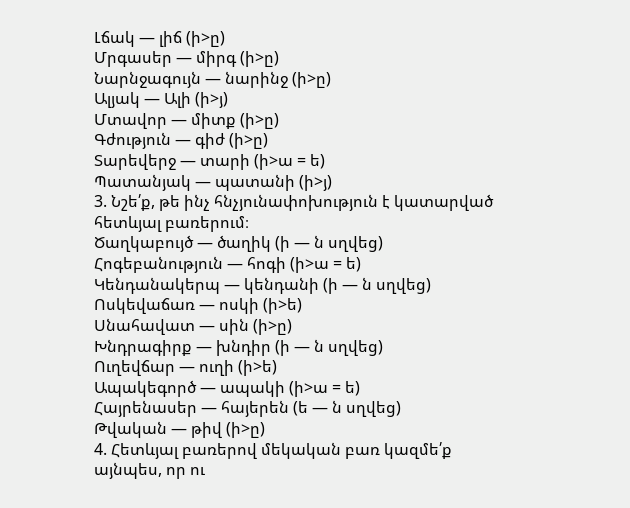Լճակ — լիճ (ի>ը)
Մրգասեր — միրգ (ի>ը)
Նարնջագույն — նարինջ (ի>ը)
Ալյակ — Ալի (ի>յ)
Մտավոր — միտք (ի>ը)
Գժություն — գիժ (ի>ը)
Տարեվերջ — տարի (ի>ա = ե)
Պատանյակ — պատանի (ի>յ)
3. Նշե՛ք, թե ինչ հնչյունափոխություն է կատարված հետևյալ բառերում։
Ծաղկաբույծ — ծաղիկ (ի — ն սղվեց)
Հոգեբանություն — հոգի (ի>ա = ե)
Կենդանակերպ — կենդանի (ի — ն սղվեց)
Ոսկեվաճառ — ոսկի (ի>ե)
Սնահավատ — սին (ի>ը)
Խնդրագիրք — խնդիր (ի — ն սղվեց)
Ուղեվճար — ուղի (ի>ե)
Ապակեգործ — ապակի (ի>ա = ե)
Հայրենասեր — հայերեն (ե — ն սղվեց)
Թվական — թիվ (ի>ը)
4. Հետևյալ բառերով մեկական բառ կազմե՛ք այնպես, որ ու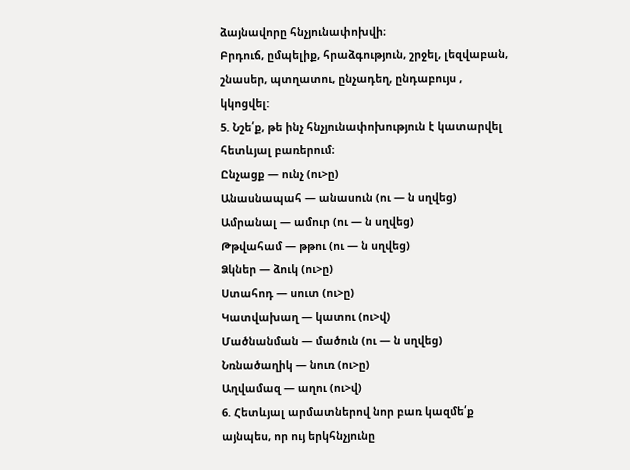ձայնավորը հնչյունափոխվի։
Բրդուճ, ըմպելիք, հրաձգություն, շրջել, լեզվաբան, շնասեր, պտղատու, ընչադեղ, ընդաբույս , կկոցվել:
5. Նշե՛ք, թե ինչ հնչյունափոխություն է կատարվել հետևյալ բառերում։
Ընչացք — ունչ (ու>ը)
Անասնապահ — անասուն (ու — ն սղվեց)
Ամրանալ — ամուր (ու — ն սղվեց)
Թթվահամ — թթու (ու — ն սղվեց)
Ձկներ — ձուկ (ու>ը)
Ստահոդ — սուտ (ու>ը)
Կատվախաղ — կատու (ու>վ)
Մածնանման — մածուն (ու — ն սղվեց)
Նռնածաղիկ — նուռ (ու>ը)
Աղվամազ — աղու (ու>վ)
6. Հետևյալ արմատներով նոր բառ կազմե՛ք այնպես, որ ույ երկհնչյունը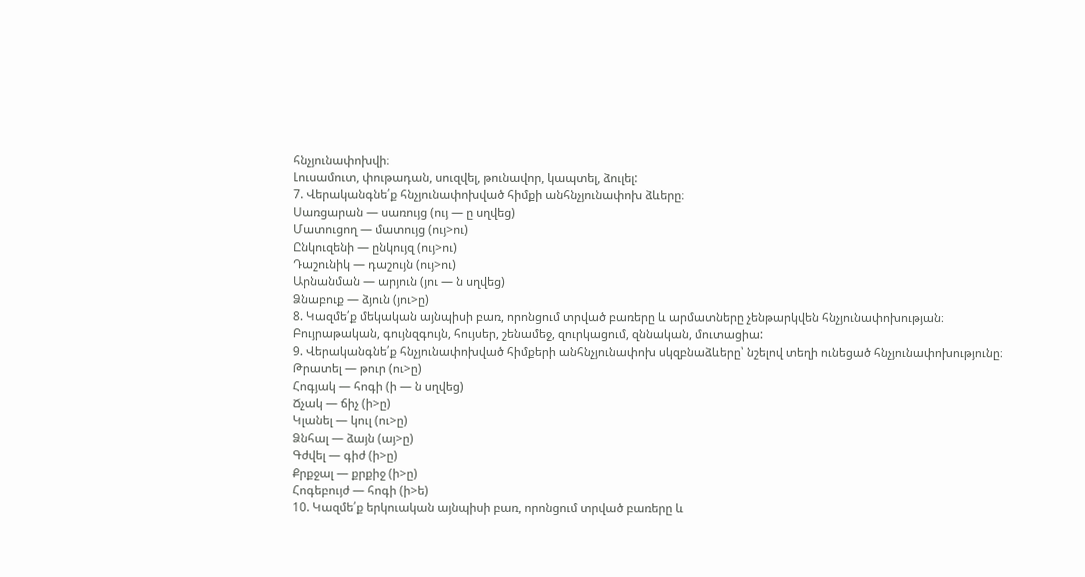հնչյունափոխվի։
Լուսամուտ, փութադան, սուզվել, թունավոր, կապտել, ձուլել:
7. Վերականգնե՛ք հնչյունափոխված հիմքի անհնչյունափոխ ձևերը։
Սառցարան — սառույց (ույ — ը սղվեց)
Մատուցող — մատույց (ույ>ու)
Ընկուզենի — ընկույզ (ույ>ու)
Դաշունիկ — դաշույն (ույ>ու)
Արնանման — արյուն (յու — ն սղվեց)
Ձնաբուք — ձյուն (յու>ը)
8. Կազմե՛ք մեկական այնպիսի բառ, որոնցում տրված բառերը և արմատները չենթարկվեն հնչյունափոխության։
Բույրաթական, գույնզգույն, հույսեր, շենամեջ, զուրկացում, զննական, մուտացիա:
9. Վերականգնե՛ք հնչյունափոխված հիմքերի անհնչյունափոխ սկզբնաձևերը՝ նշելով տեղի ունեցած հնչյունափոխությունը։
Թրատել — թուր (ու>ը)
Հոգյակ — հոգի (ի — ն սղվեց)
Ճչակ — ճիչ (ի>ը)
Կլանել — կուլ (ու>ը)
Ձնհալ — ձայն (այ>ը)
Գժվել — գիժ (ի>ը)
Քրքջալ — քրքիջ (ի>ը)
Հոգեբույժ — հոգի (ի>ե)
10. Կազմե՛ք երկուական այնպիսի բառ, որոնցում տրված բառերը և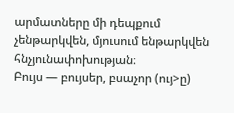արմատները մի դեպքում չենթարկվեն, մյուսում ենթարկվեն հնչյունափոխության։
Բույս — բույսեր, բսաչոր (ույ>ը)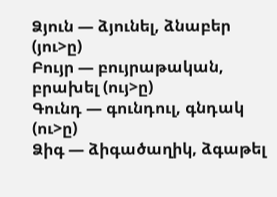Ձյուն — ձյունել, ձնաբեր (յու>ը)
Բույր — բույրաթական, բրախել (ույ>ը)
Գունդ — գունդուլ, գնդակ (ու>ը)
Ձիգ — ձիգածաղիկ, ձգաթել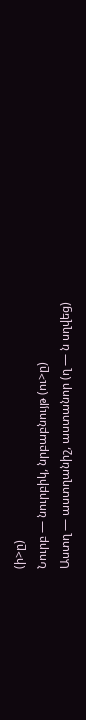(ի>ը)
Նուրբ — նուրբիկ, նրբաբնույթ (ու>ը)
Աստղ — աստղանիշ, աստանոր (ղ — ն սղվեց)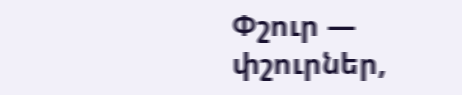Փշուր — փշուրներ,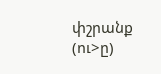փշրանք (ու>ը)